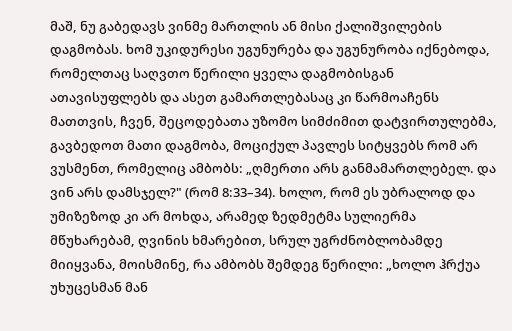მაშ, ნუ გაბედავს ვინმე მართლის ან მისი ქალიშვილების დაგმობას. ხომ უკიდურესი უგუნურება და უგუნურობა იქნებოდა, რომელთაც საღვთო წერილი ყველა დაგმობისგან ათავისუფლებს და ასეთ გამართლებასაც კი წარმოაჩენს მათთვის, ჩვენ, შეცოდებათა უზომო სიმძიმით დატვირთულებმა, გავბედოთ მათი დაგმობა, მოციქულ პავლეს სიტყვებს რომ არ ვუსმენთ, რომელიც ამბობს: „ღმერთი არს განმამართლებელ. და ვინ არს დამსჯელ?" (რომ 8:33–34). ხოლო, რომ ეს უბრალოდ და უმიზეზოდ კი არ მოხდა, არამედ ზედმეტმა სულიერმა მწუხარებამ, ღვინის ხმარებით, სრულ უგრძნობლობამდე მიიყვანა, მოისმინე, რა ამბობს შემდეგ წერილი: „ხოლო ჰრქუა უხუცესმან მან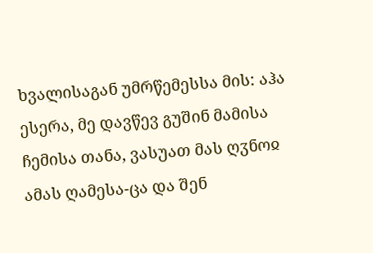ხვალისაგან უმრწემესსა მის: აჰა ესერა, მე დავწევ გუშინ მამისა ჩემისა თანა, ვასუათ მას ღჳნოჲ ამას ღამესა-ცა და შენ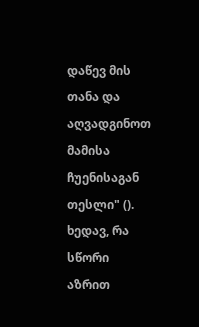დაწევ მის თანა და აღვადგინოთ მამისა ჩუენისაგან თესლი" (). ხედავ, რა სწორი აზრით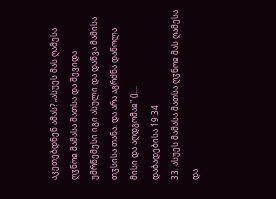აკეთებდნენ ამას? „ასუეს მას ღამესა ღჳნოჲ მამასა მათსა და შევიდა უმრწემესი იგი ასული და დაწვა მამისა თჳსისა თანა. და არა აგრძნა დაწოლა მისი და აღდგომაჲ" ()....
დაბადებისა 19:34
33. ასუეს მამასა მათსა ღჳნოჲ მას ღამესა და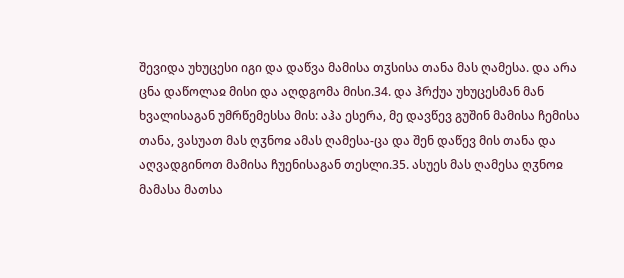შევიდა უხუცესი იგი და დაწვა მამისა თჳსისა თანა მას ღამესა. და არა ცნა დაწოლაჲ მისი და აღდგომა მისი.34. და ჰრქუა უხუცესმან მან ხვალისაგან უმრწემესსა მის: აჰა ესერა, მე დავწევ გუშინ მამისა ჩემისა თანა, ვასუათ მას ღჳნოჲ ამას ღამესა-ცა და შენ დაწევ მის თანა და აღვადგინოთ მამისა ჩუენისაგან თესლი.35. ასუეს მას ღამესა ღჳნოჲ მამასა მათსა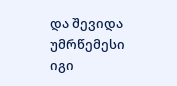და შევიდა უმრწემესი იგი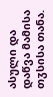ასული და დაწვა მამისა თჳსისა თანა.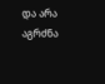და არა აგრძნა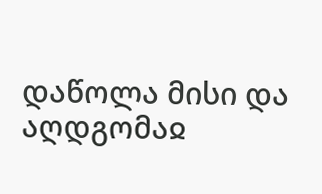დაწოლა მისი და აღდგომაჲ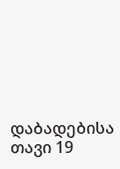დაბადებისა თავი 19